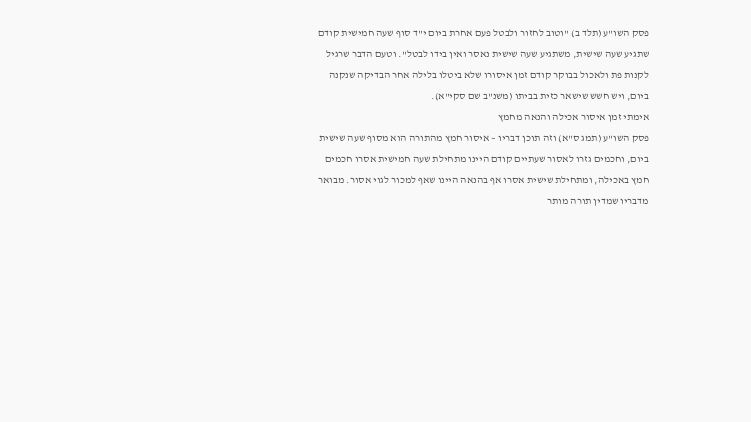פסק השו"ע (תלד ב) "וטוב לחזור ולבטל פעם אחרת ביום י"ד סוף שעה חמישית קודם שתגיע שעה שישית, משתגיע שעה שישית נאסר ואין בידו לבטל". וטעם הדבר שרגיל לקנות פת ולאכול בבוקר קודם זמן איסורו שלא ביטלו בלילה אחר הבדיקה שנקנה ביום, ויש חשש שישאר כזית בביתו (משנ"ב שם סקי"א).
אימתי זמן איסור אכילה והנאה מחמץ
פסק השו"ע (תמג ס"א) וזה תוכן דבריו – איסור חמץ מהתורה הוא מסוף שעה שישית ביום, וחכמים גזרו לאסור שעתיים קודם היינו מתחילת שעה חמישית אסרו חכמים חמץ באכילה, ומתחילת שישית אסרו אף בהנאה היינו שאף למכור לגוי אסור. מבואר מדבריו שמדין תורה מותר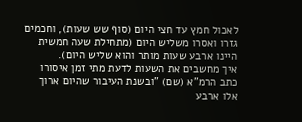לאכול חמץ עד חצי היום (סוף שש שעות), וחכמים גזרו ואסרו משליש היום (מתחילת שעה חמשית היינו ארבע שעות מותר והוא שליש היום).
איך מחשבים את השעות לדעת מתי זמן איסורו
כתב הרמ"א (שם) "ובשנת העיבור שהיום ארוך אלו ארבע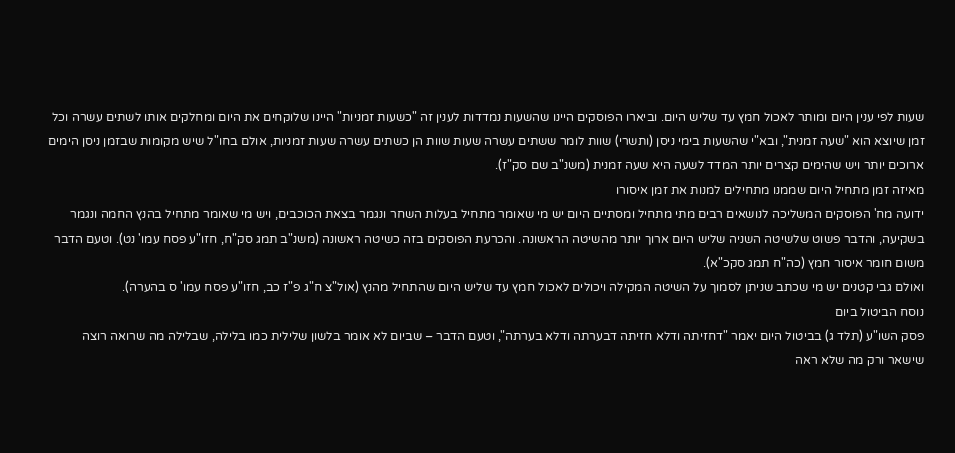שעות לפי ענין היום ומותר לאכול חמץ עד שליש היום. וביארו הפוסקים היינו שהשעות נמדדות לענין זה "כשעות זמניות" היינו שלוקחים את היום ומחלקים אותו לשתים עשרה וכל זמן שיוצא הוא "שעה זמנית", ובא"י שהשעות בימי ניסן (ותשרי) שוות לומר ששתים עשרה שעות שוות הן כשתים עשרה שעות זמניות, אולם בחו"ל שיש מקומות שבזמן ניסן הימים ארוכים יותר ויש שהימים קצרים יותר המדד לשעה היא שעה זמנית (משנ"ב שם סק"ז).
מאיזה זמן מתחיל היום שממנו מתחילים למנות את זמן איסורו
ידועה מח' הפוסקים המשליכה לנושאים רבים מתי מתחיל ומסתיים היום יש מי שאומר מתחיל בעלות השחר ונגמר בצאת הכוכבים, ויש מי שאומר מתחיל בהנץ החמה ונגמר בשקיעה, והדבר פשוט שלשיטה השניה שליש היום ארוך יותר מהשיטה הראשונה. והכרעת הפוסקים בזה כשיטה ראשונה (משנ"ב תמג סק"ח, חזו"ע פסח עמו' נט). וטעם הדבר משום חומר איסור חמץ (כה"ח תמג סקכ"א).
ואולם גבי קטנים יש מי שכתב שניתן לסמוך על השיטה המקילה ויכולים לאכול חמץ עד שליש היום שהתחיל מהנץ (אול"צ ח"ג פ"ז כב, חזו"ע פסח עמו' ס בהערה).
נוסח הביטול ביום
פסק השו"ע (תלד ג) בביטול היום יאמר "דחזיתה ודלא חזיתה דבערתה ודלא בערתה", וטעם הדבר – שביום לא אומר בלשון שלילית כמו בלילה, שבלילה מה שרואה רוצה שישאר ורק מה שלא ראה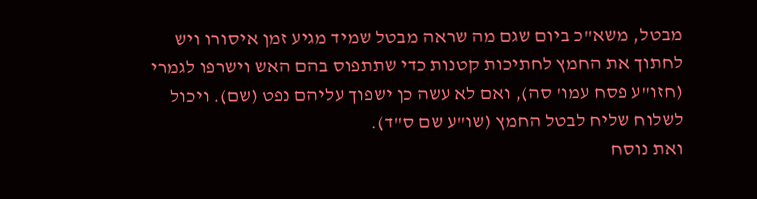מבטל, משא"כ ביום שגם מה שראה מבטל שמיד מגיע זמן איסורו ויש לחתוך את החמץ לחתיכות קטנות כדי שתתפוס בהם האש וישרפו לגמרי (חזו"ע פסח עמו' סה), ואם לא עשה כן ישפוך עליהם נפט (שם). ויכול לשלוח שליח לבטל החמץ (שו"ע שם ס"ד).
ואת נוסח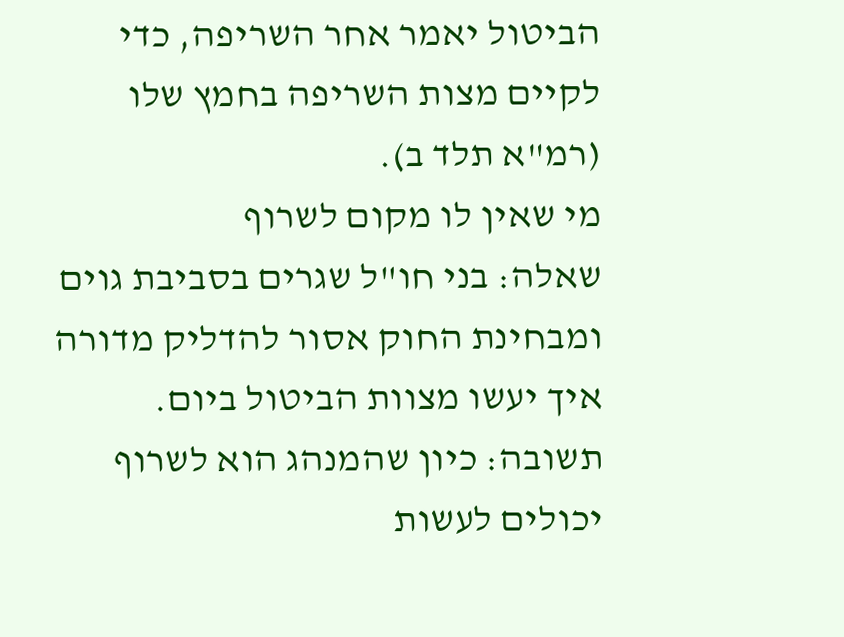הביטול יאמר אחר השריפה, כדי לקיים מצות השריפה בחמץ שלו (רמ"א תלד ב).
מי שאין לו מקום לשרוף
שאלה: בני חו"ל שגרים בסביבת גוים ומבחינת החוק אסור להדליק מדורה איך יעשו מצוות הביטול ביום.
תשובה: כיון שהמנהג הוא לשרוף יכולים לעשות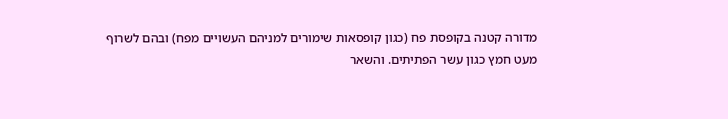מדורה קטנה בקופסת פח (כגון קופסאות שימורים למניהם העשויים מפח) ובהם לשרוף מעט חמץ כגון עשר הפתיתים. והשאר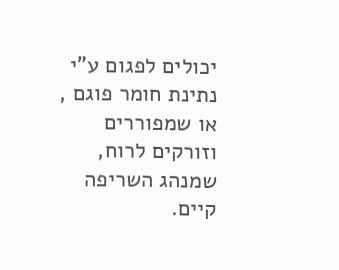יכולים לפגום ע"י נתינת חומר פוגם , או שמפוררים וזורקים לרוח, שמנהג השריפה קיים.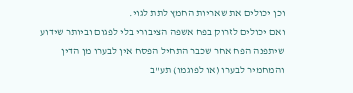וכן יכולים את שאריות החמץ לתת לגוי.
ואם יכולים לזרוק בפח אשפה הציבורי בלי לפגום וביותר שידוע שיתפנה הפח אחר שכבר התחיל הפסח אין לבערו מן הדין והמחמיר לבערו (או לפוגמו) תע"ב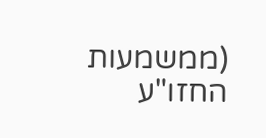(ממשמעות החזו"ע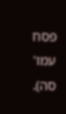פסח עמו' סה).